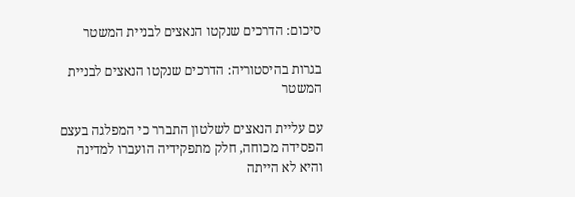סיכום: הדרכים שנקטו הנאצים לבניית המשטר

בגרות בהיסטוריה: הדרכים שנקטו הנאצים לבניית המשטר

עם עליית הנאצים לשלטון התברר כי המפלגה בעצם הפסידה מכוחה, חלק מתפקידיה הועברו למדינה והיא לא הייתה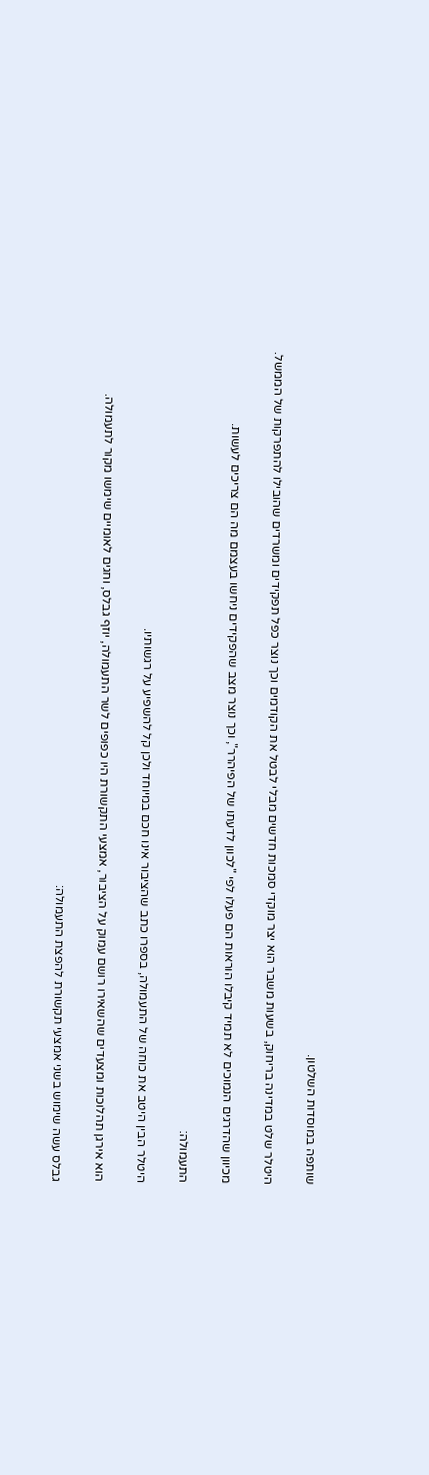שותפה במוסדות השלטון.

היטלר שלט במדינה בריחוק, בשעות משבר הוא יצר מוקדי סמכות חדשים מבלי לבטל את הקודמים וכך נוצר כפל תפקידים ומשרדים שהובילו להתפרקות של הממשל.

מכיוון שהדרגים הנמוכים לא תמיד קיבלו הוראות הם פעלו לפי "לכוון לדעתו של הפיהרר", וכך נוצר מצב שהפקידים ניחשו בעצמם מה הם צריכים לעשות.

התעמולה:

היטלר הבין היטב את כוחה של התעמולה, בספרו כתב שהציבור אינו חכם במיוחד ולכן קל להשפיע על רגשותיו.

הוא אירגן תהלוכות ומצעדים שהשאירו רושם עמוק על הציבור, אמצעי התקשורת היו כפופים לשר התעמולה, יוזף גבלס, וחגים לאומיים שימשו מקור לתעמולה.

גבלס עשה שימוש בשני אמצעי תקשורת להפצת התעמולה: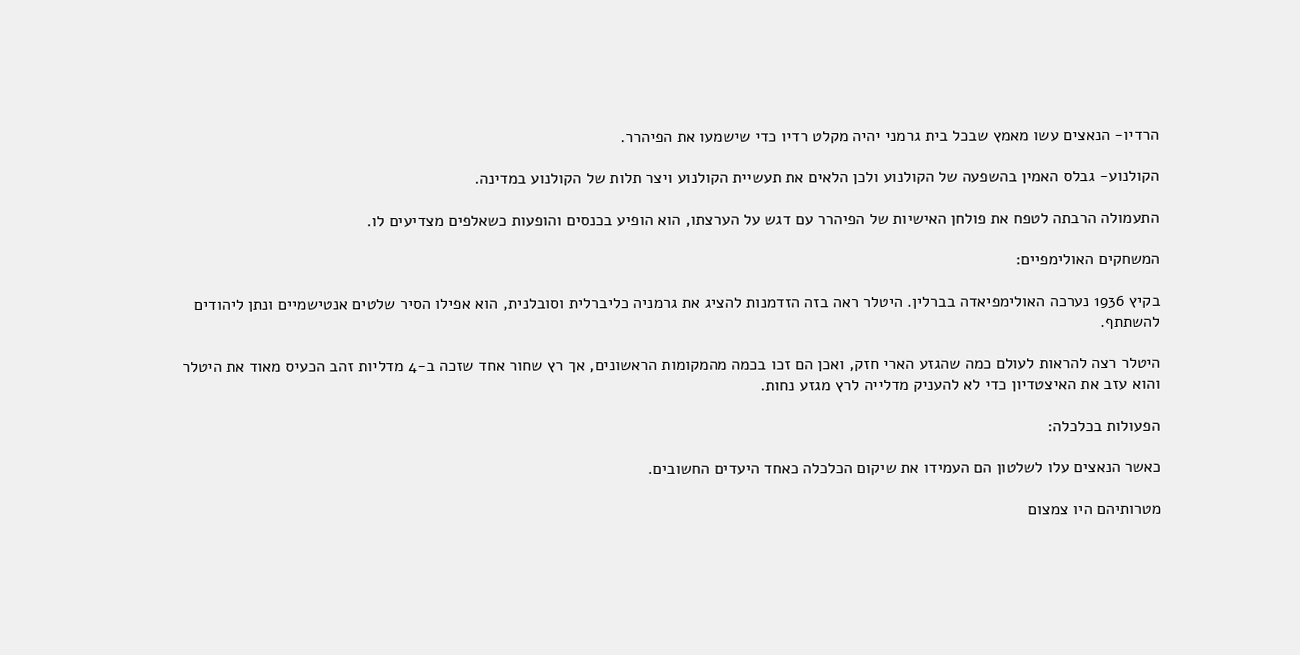הרדיו- הנאצים עשו מאמץ שבכל בית גרמני יהיה מקלט רדיו כדי שישמעו את הפיהרר.

הקולנוע- גבלס האמין בהשפעה של הקולנוע ולכן הלאים את תעשיית הקולנוע ויצר תלות של הקולנוע במדינה.

התעמולה הרבתה לטפח את פולחן האישיות של הפיהרר עם דגש על הערצתו, הוא הופיע בכנסים והופעות כשאלפים מצדיעים לו.

המשחקים האולימפיים:

בקיץ 1936 נערכה האולימפיאדה בברלין. היטלר ראה בזה הזדמנות להציג את גרמניה כליברלית וסובלנית, הוא אפילו הסיר שלטים אנטישמיים ונתן ליהודים להשתתף.

היטלר רצה להראות לעולם כמה שהגזע הארי חזק, ואכן הם זכו בכמה מהמקומות הראשונים, אך רץ שחור אחד שזכה ב-4 מדליות זהב הכעיס מאוד את היטלר והוא עזב את האיצטדיון כדי לא להעניק מדלייה לרץ מגזע נחות.

הפעולות בכלכלה:

כאשר הנאצים עלו לשלטון הם העמידו את שיקום הכלכלה כאחד היעדים החשובים.

מטרותיהם היו צמצום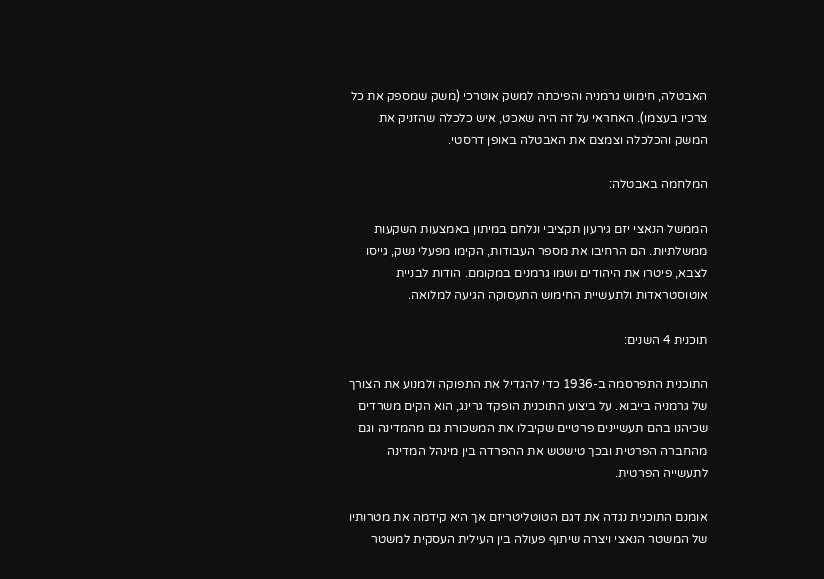האבטלה, חימוש גרמניה והפיכתה למשק אוטרכי (משק שמספק את כל צרכיו בעצמו). האחראי על זה היה שאכט, איש כלכלה שהזניק את המשק והכלכלה וצמצם את האבטלה באופן דרסטי.

המלחמה באבטלה:

הממשל הנאצי יזם גירעון תקציבי ונלחם במיתון באמצעות השקעות ממשלתיות. הם הרחיבו את מספר העבודות, הקימו מפעלי נשק, גייסו לצבא, פיטרו את היהודים ושמו גרמנים במקומם. הודות לבניית אוטוסטראדות ולתעשיית החימוש התעסוקה הגיעה למלואה.

תוכנית 4 השנים:

התוכנית התפרסמה ב-1936 כדי להגדיל את התפוקה ולמנוע את הצורך של גרמניה בייבוא. על ביצוע התוכנית הופקד גרינג, הוא הקים משרדים שכיהנו בהם תעשיינים פרטיים שקיבלו את המשכורת גם מהמדינה וגם מהחברה הפרטית ובכך טישטש את ההפרדה בין מינהל המדינה לתעשייה הפרטית.

אומנם התוכנית נגדה את דגם הטוטליטריזם אך היא קידמה את מטרותיו של המשטר הנאצי ויצרה שיתוף פעולה בין העילית העסקית למשטר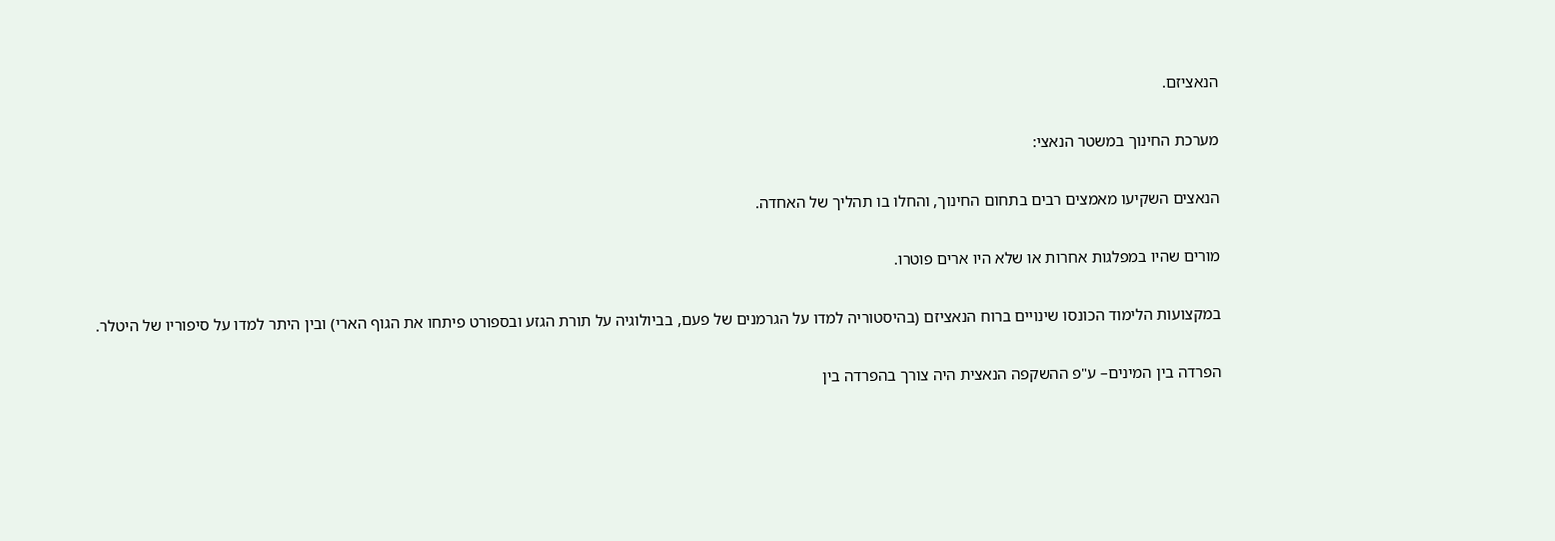הנאציזם.

מערכת החינוך במשטר הנאצי:

הנאצים השקיעו מאמצים רבים בתחום החינוך, והחלו בו תהליך של האחדה.

מורים שהיו במפלגות אחרות או שלא היו ארים פוטרו.

במקצועות הלימוד הכונסו שינויים ברוח הנאציזם (בהיסטוריה למדו על הגרמנים של פעם, בביולוגיה על תורת הגזע ובספורט פיתחו את הגוף הארי) ובין היתר למדו על סיפוריו של היטלר.

הפרדה בין המינים– ע"פ ההשקפה הנאצית היה צורך בהפרדה בין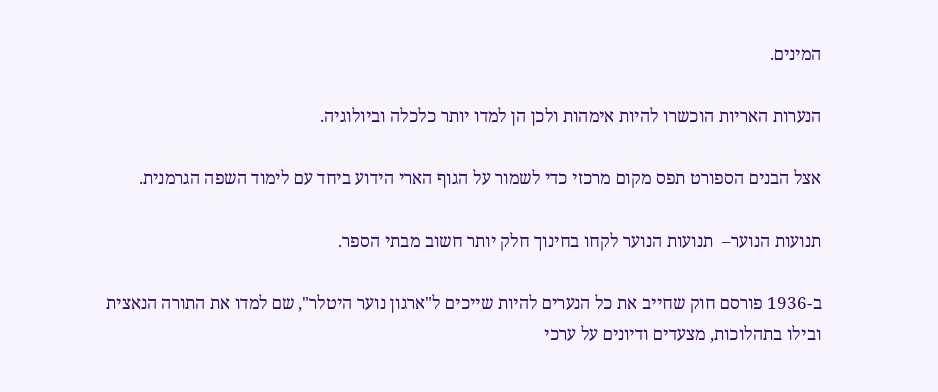המינים.

הנערות האריות הוכשרו להיות אימהות ולכן הן למדו יותר כלכלה וביולוגיה.

אצל הבנים הספורט תפס מקום מרכזי כדי לשמור על הגוף הארי הידוע ביחד עם לימוד השפה הגרמנית.

תנועות הנוער–  תנועות הנוער לקחו בחינוך חלק יותר חשוב מבתי הספר.

ב-1936 פורסם חוק שחייב את כל הנערים להיות שייכים ל"ארגון נוער היטלר", שם למדו את התורה הנאצית ובילו בתהלוכות, מצעדים ודיונים על ערכי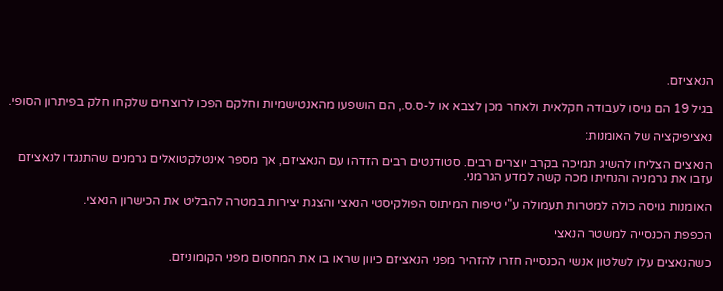הנאציזם.

בגיל 19 הם גויסו לעבודה חקלאית ולאחר מכן לצבא או ל-ס.ס., הם הושפעו מהאנטישמיות וחלקם הפכו לרוצחים שלקחו חלק בפיתרון הסופי.

נאציפיקציה של האומנות:

הנאצים הצליחו להשיג תמיכה בקרב יוצרים רבים. סטודנטים רבים הזדהו עם הנאציזם, אך מספר אינטלקטואלים גרמנים שהתנגדו לנאציזם עזבו את גרמניה והנחיתו מכה קשה למדע הגרמני.

האומנות גויסה כולה למטרות תעמולה ע"י טיפוח המיתוס הפולקיסטי הנאצי והצגת יצירות במטרה להבליט את הכישרון הנאצי.

הכפפת הכנסייה למשטר הנאצי

כשהנאצים עלו לשלטון אנשי הכנסייה חזרו להזהיר מפני הנאציזם כיוון שראו בו את המחסום מפני הקומוניזם.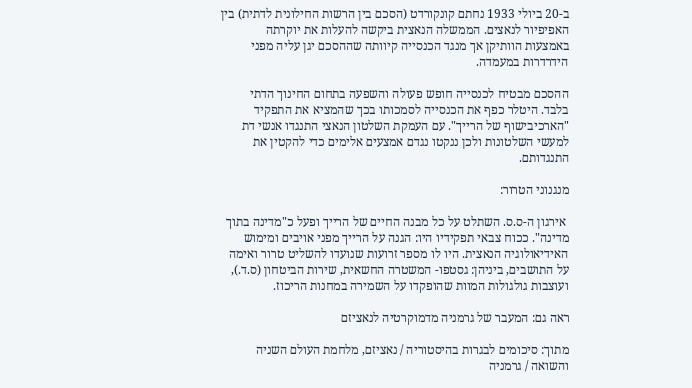ב-20 ביולי 1933 נחתם קונקורדט (הסכם בין הרשות החילונית לדתית) בין האפיפיור לנאצים. הממשלה הנאצית ביקשה להעלות את יוקרתה באמצעות הוותיקן אך מנגד הכנסייה קיוותה שההסכם יגן עליה מפני הידרדרות במעמדה.

ההסכם מבטיח לכנסייה חופש פעולה והשפעה בתחום החינוך הדתי בלבד. היטלר כפף את הכנסייה לסמכותו בכך שהמציא את התפקיד "הארכיבישוף של הרייך". עם העמקת השלטון הנאצי התנגדו אנשי דת למעשי השלטונות ולכן ננקטו נגדם אמצעים אלימים כדי להקטין את התנגדותם.

מנגנוני הטרור:

 אירגון ה-ס.ס. השתלט על כל מבנה החיים של הרייך ופעל כ"מדינה בתוך מדינה". ככוח צבאי תפקידיו היו: הגנה על הרייך מפני אויבים ומימוש האידיאולוגיה הנאצית. היו לו מספר זרועות שנועדו להשליט טרור ואימה על התושבים, ביניהן: גסטפו- המשטרה החשאית, שירות הביטחון (ס.ד.), ועוצבות גולגולות המוות שהופקדו על השמירה במחנות הריכוז.

ראה גם: המעבר של גרמניה מדמוקרטיה לנאציזם

מתוך: סיכומים לבגרות בהיסטוריה / נאציזם, מלחמת העולם השניה והשואה / גרמניה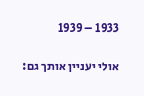1933 – 1939

אולי יעניין אותך גם: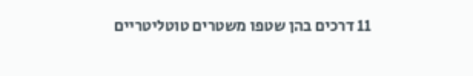11 דרכים בהן שטפו משטרים טוטליטריים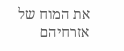את המוח של אזרחיהם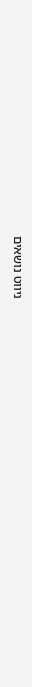ניווט נושאים